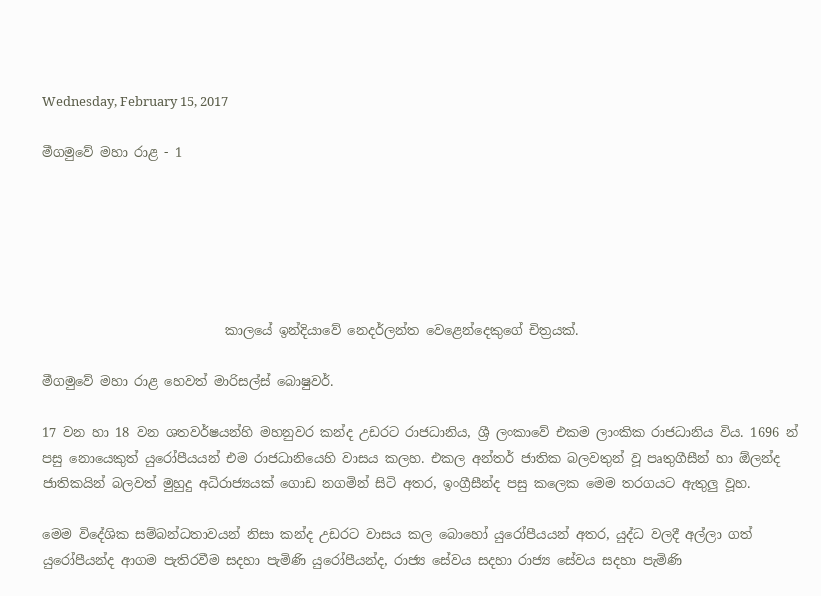Wednesday, February 15, 2017

මීගමුවේ මහා රාළ - 1






                            කාලයේ ඉන්දියාවේ නෙදර්ලන්ත වෙළෙන්දෙකුගේ චිත්‍රයක්.

මීගමුවේ මහා රාළ හෙවත් මාරිසල්ස් බොෂුවර්.

17 වන හා 18 වන ශතවර්ෂයන්හි මහනුවර කන්ද උඩරට රාජධානිය, ශ්‍රී ලංකාවේ එකම ලාංකික රාජධානිය විය. 1696 න් පසු නොයෙකුත් යුරෝපීයයන් එම රාජධානියෙහි වාසය කලහ. එකල අන්තර් ජාතික බලවතුන් වූ පෘතුගීසීන් හා ඕලන්ද ජාතිකයින් බලවත් මුහුදු අධිරාජ්‍යයක් ගොඩ නගමින් සිටි අතර, ඉංග්‍රීසීන්ද පසු කලෙක මෙම තරගයට ඇතුලු වූහ.

මෙම විදේශික සම්බන්ධතාවයන් නිසා කන්ද උඩරට වාසය කල බොහෝ යුරෝපීයයන් අතර, යුද්ධ වලදී අල්ලා ගත් යුරෝපීයන්ද ආගම පැතිරවීම සදහා පැමිණි යුරෝපීයන්ද, රාජ්‍ය සේවය සදහා රාජ්‍ය සේවය සදහා පැමිණි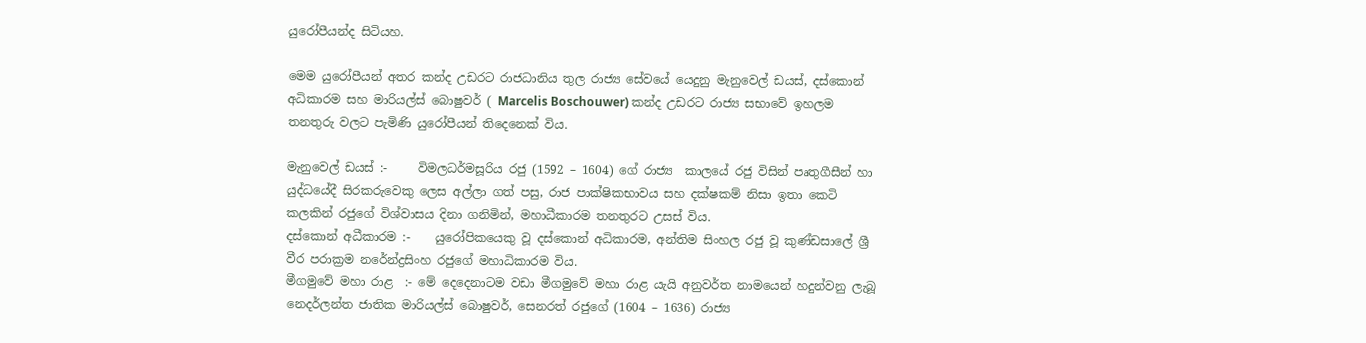යුරෝපීයන්ද සිටියහ.

මෙම යුරෝපීයන් අතර කන්ද උඩරට රාජධානිය තුල රාජ්‍ය සේවයේ යෙදුනු මැනුවෙල් ඩයස්, දස්කොන් අධිකාරම සහ මාරියල්ස් බොෂුවර් ( Marcelis Boschouwer) කන්ද උඩරට රාජ්‍ය සභාවේ ඉහලම තනතුරු වලට පැමිණි යුරෝපීයන් තිදෙනෙක් විය.

මැනුවෙල් ඩයස් :-     විමලධර්මසූරිය රජු (1592 – 1604) ගේ රාජ්‍ය  කාලයේ රජු විසින් පෘතුගීසීන් හා යුද්ධයේදී සිරකරුවෙකු ලෙස අල්ලා ගත් පසු, රාජ පාක්ෂිකභාවය සහ දක්ෂකම් නිසා ඉතා කෙටි කලකින් රජුගේ විශ්වාසය දිනා ගනිමින්, මහාධීකාරම තනතුරට උසස් විය.
දස්කොන් අධීකාරම :-    යුරෝපිකයෙකු වූ දස්කොන් අධිකාරම, අන්තිම සිංහල රජු වූ කුණ්ඩසාලේ ශ්‍රී වීර පරාක්‍රම නරේන්ද්‍රසිංහ රජුගේ මහාධිකාරම විය.
මීගමුවේ මහා රාළ  :- මේ දෙදෙනාටම වඩා මීගමුවේ මහා රාළ යැයි අනුවර්ත නාමයෙන් හදුන්වනු ලැබූ නෙදර්ලන්ත ජාතික මාරියල්ස් බොෂුවර්, සෙනරත් රජුගේ (1604 – 1636) රාජ්‍ය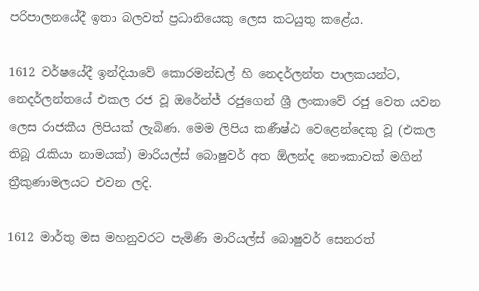පරිපාලනයේදී ඉතා බලවත් ප්‍රධානියෙකු ලෙස කටයුතු කළේය.

1612 වර්ෂයේදී ඉන්දියාවේ කොරමන්ඩල් හි නෙදර්ලන්ත පාලකයන්ට, නෙදර්ලන්තයේ එකල රජ වූ ඔරේන්ජ් රජුගෙන් ශ්‍රී ලංකාවේ රජු වෙත යවන ලෙස රාජකීය ලිපියක් ලැබිණ. මෙම ලිපිය කණීෂ්ඨ වෙළෙන්දෙකු වූ (එකල තිබූ රැකියා නාමයක්) මාරියල්ස් බොෂුවර් අත ඕලන්ද නෞකාවක් මගින් ත්‍රීකුණාමලයට එවන ලදි.

1612 මාර්තු මස මහනුවරට පැමිණි මාරියල්ස් බොෂුවර් සෙනරත්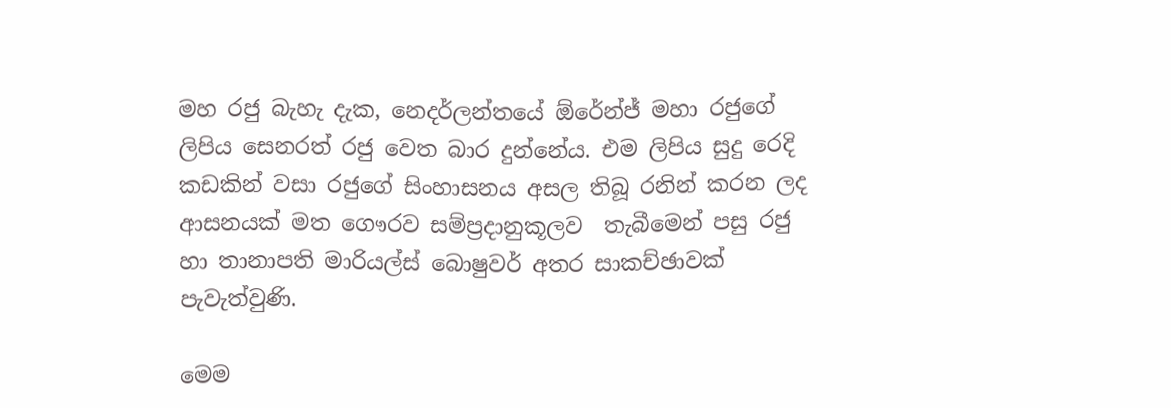මහ රජු බැහැ දැක, නෙදර්ලන්තයේ ඕරේන්ජ් මහා රජුගේ ලිපිය සෙනරත් රජු වෙත බාර දුන්නේය. එම ලිපිය සුදු රෙදි කඩකින් වසා රජුගේ සිංහාසනය අසල තිබූ රනින් කරන ලද ආසනයක් මත ගෞරව සම්ප්‍රදානුකූලව  තැබීමෙන් පසු රජු හා තානාපති මාරියල්ස් බොෂුවර් අතර සාකච්ඡාවක් පැවැත්වුණි.

මෙම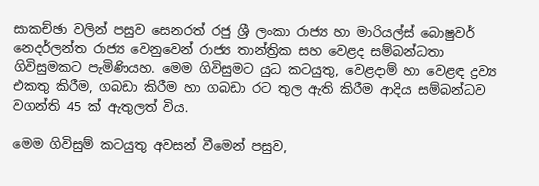සාකච්ඡා වලින් පසුව සෙනරත් රජු ශ්‍රී ලංකා රාජ්‍ය හා මාරියල්ස් බොෂුවර් නෙදර්ලන්ත රාජ්‍ය වෙනුවෙන් රාජ්‍ය තාන්ත්‍රික සහ වෙළද සම්බන්ධතා ගිවිසුමකට පැමිණියහ. මෙම ගිවිසුමට යුධ කටයුතු, වෙළදාම් හා වෙළඳ ද්‍රව්‍ය එකතු කිරීම, ගබඩා කිරීම හා ගබඩා රට තුල ඇති කිරීම ආදිය සම්බන්ධව වගන්ති 45 ක් ඇතුලත් විය.

මෙම ගිවිසුම් කටයුතු අවසන් වීමෙන් පසුව,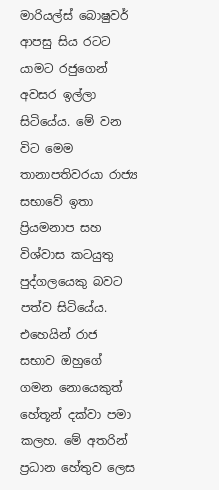මාරියල්ස් බොෂුවර් ආපසු සිය රටට යාමට රජුගෙන් අවසර ඉල්ලා සිටියේය. මේ වන විට මෙම තානාපතිවරයා රාජ්‍ය  සභාවේ ඉතා ප්‍රියමනාප සහ විශ්වාස කටයුතු පුද්ගලයෙකු බවට පත්ව සිටියේය. එහෙයින් රාජ සභාව ඔහුගේ ගමන නොයෙකුත් හේතූන් දක්වා පමා කලහ. මේ අතරින් ප්‍රධාන හේතුව ලෙස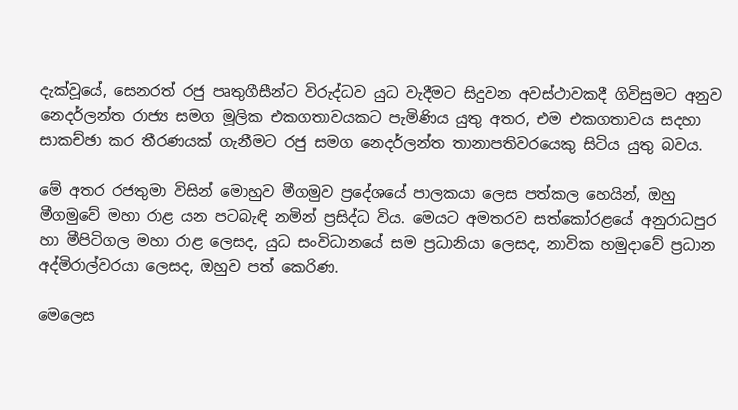දැක්වූයේ, සෙනරත් රජු පෘතුගීසීන්ට විරුද්ධව යුධ වැදීමට සිදුවන අවස්ථාවකදී ගිවිසුමට අනුව නෙදර්ලන්ත රාජ්‍ය සමග මූලික එකගතාවයකට පැමිණිය යුතු අතර, එම එකගතාවය සදහා සාකච්ඡා කර තීරණයක් ගැනීමට රජු සමග නෙදර්ලන්ත තානාපතිවරයෙකු සිටිය යුතු බවය.

මේ අතර රජතුමා විසින් මොහුව මීගමුව ප්‍රදේශයේ පාලකයා ලෙස පත්කල හෙයින්, ඔහු මීගමුවේ මහා රාළ යන පටබැඳි නමින් ප්‍රසිද්ධ විය. මෙයට අමතරව සත්කෝරළයේ අනුරාධපුර හා මීපිටිගල මහා රාළ ලෙසද, යුධ සංවිධානයේ සම ප්‍රධානියා ලෙසද, නාවික හමුදාවේ ප්‍රධාන අද්මිරාල්වරයා ලෙසද, ඔහුව පත් කෙරිණ.

මෙලෙස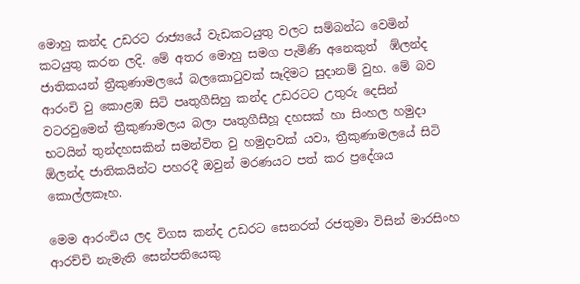මොහු කන්ද උඩරට රාජ්‍යයේ වැඩකටයුතු වලට සම්බන්ධ වෙමින් කටයුතු කරන ලදි. මේ අතර මොහු සමග පැමිණි අනෙකුත්  ඹ්ලන්ද ජාතිකයන් ත්‍රීකුණාමලයේ බලකොටුවක් සෑදිමට සුදානම් වුහ. මේ බව ආරංචි වු කොළඹ සිටි පෘතුගීසිහු කන්ද උඩරටට උතුරු දෙසින් වටරවුමෙන් ත්‍රීකුණාමලය බලා පෘතුගීසීහූ දහසක් හා සිංහල හමුදා භටයින් තුන්දහසකින් සමන්විත වු හමුදාවක් යවා, ත්‍රීකුණාමලයේ සිටි ඕලන්ද ජාතිකයින්ට පහරදී ඔවුන් මරණයට පත් කර ප්‍රදේශය කොල්ලකෑහ.

මෙම ආරංචිය ලද විගස කන්ද උඩරට සෙනරත් රජතුමා විසින් මාරසිංහ ආරච්චි නැමැති සෙන්පතියෙකු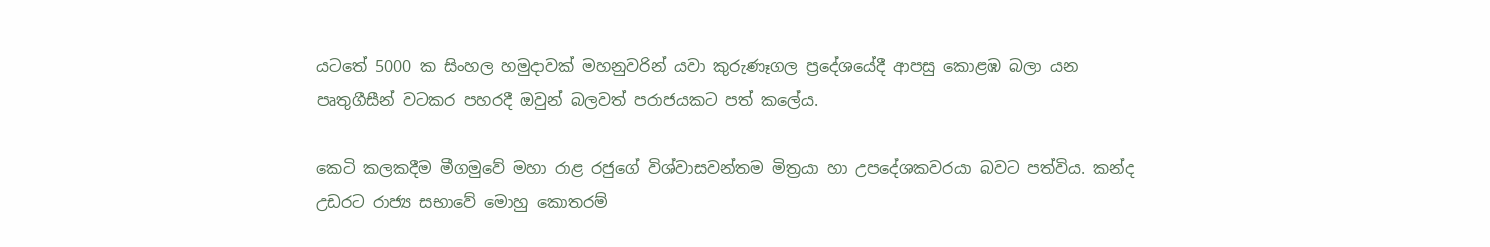යටතේ 5000 ක සිංහල හමුදාවක් මහනුවරින් යවා කුරුණෑගල ප්‍රදේශයේදී ආපසු කොළඹ බලා යන පෘතුගීසීන් වටකර පහරදී ඔවුන් බලවත් පරාජයකට පත් කලේය.

කෙටි කලකදීම මීගමුවේ මහා රාළ රජුගේ විශ්වාසවන්තම මිත්‍රයා හා උපදේශකවරයා බවට පත්විය. කන්ද උඩරට රාජ්‍ය සභාවේ මොහු කොතරම්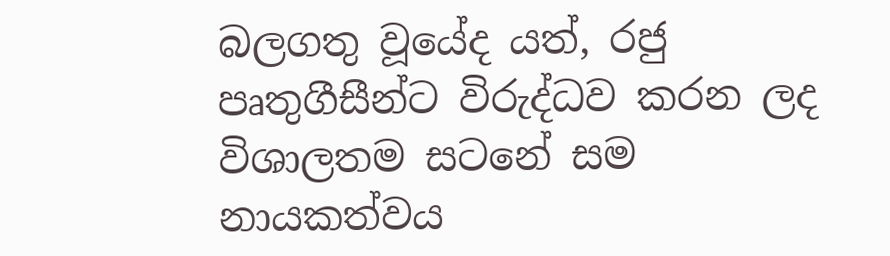බලගතු වූයේද යත්, රජු පෘතුගීසීන්ට විරුද්ධව කරන ලද විශාලතම සටනේ සම නායකත්වය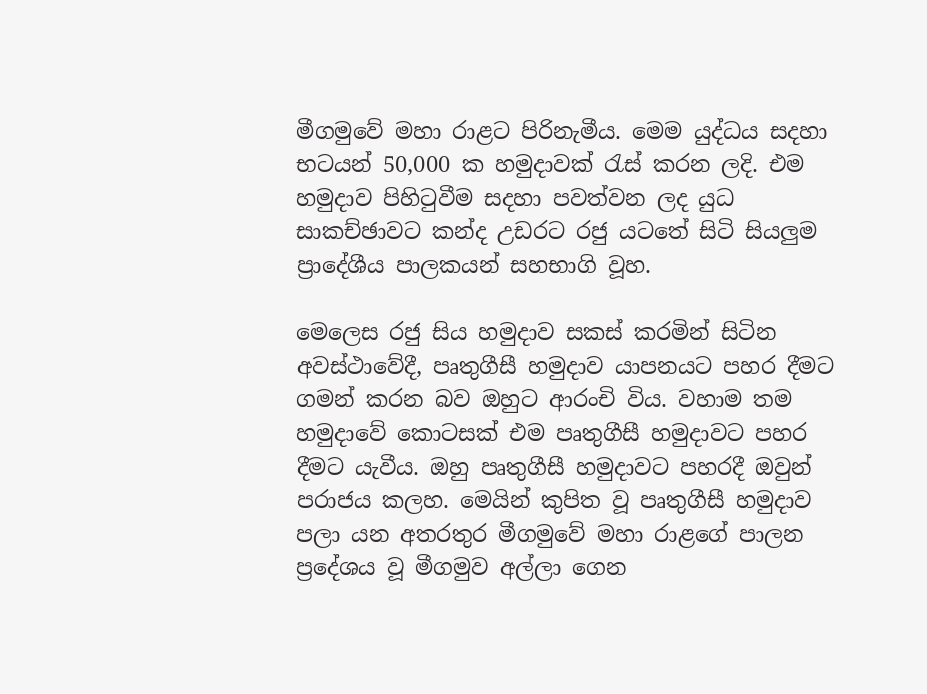මීගමුවේ මහා රාළට පිරිනැමීය. මෙම යුද්ධය සදහා භටයන් 50,000 ක හමුදාවක් රැස් කරන ලදි. එම හමුදාව පිහිටුවීම සදහා පවත්වන ලද යුධ සාකච්ඡාවට කන්ද උඩරට රජු යටතේ සිටි සියලුම ප්‍රාදේශීය පාලකයන් සහභාගි වූහ.

මෙලෙස රජු සිය හමුදාව සකස් කරමින් සිටින අවස්ථාවේදී, පෘතුගීසී හමුදාව යාපනයට පහර දීමට ගමන් කරන බව ඔහුට ආරංචි විය. වහාම තම හමුදාවේ කොටසක් එම පෘතුගීසී හමුදාවට පහර දීමට යැවීය. ඔහු පෘතුගීසී හමුදාවට පහරදී ඔවුන් පරාජය කලහ. මෙයින් කුපිත වූ පෘතුගීසී හමුදාව පලා යන අතරතුර මීගමුවේ මහා රාළගේ පාලන ප්‍රදේශය වූ මීගමුව අල්ලා ගෙන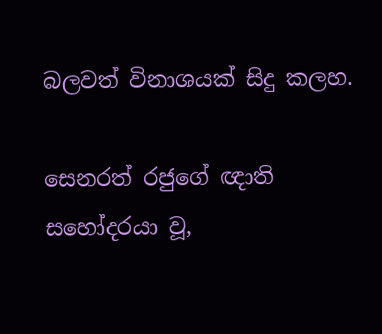බලවත් විනාශයක් සිදු කලහ.

සෙනරත් රජුගේ ඥාති සහෝදරයා වූ,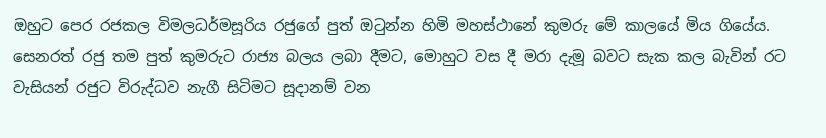ඔහුට පෙර රජකල විමලධර්මසූරිය රජුගේ පුත් ඔටුන්න හිමි මහස්ථානේ කුමරු මේ කාලයේ මිය ගියේය. සෙනරත් රජු තම පුත් කුමරුට රාජ්‍ය බලය ලබා දීමට, මොහුට වස දී මරා දැමූ බවට සැක කල බැවින් රට වැසියන් රජුට විරුද්ධව නැගී සිටිමට සූදානම් වන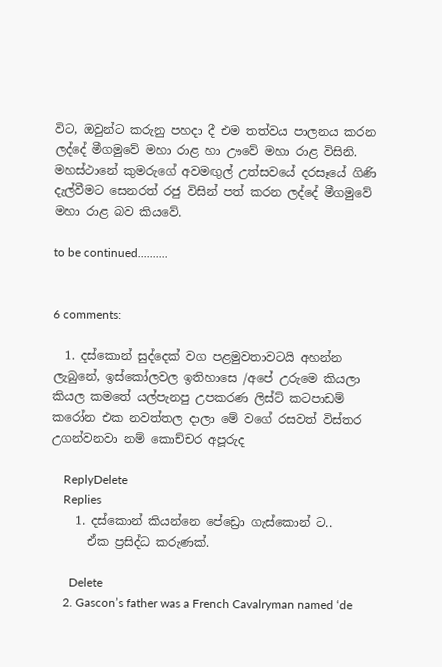විට, ඔවුන්ට කරුනු පහදා දී එම තත්වය පාලනය කරන ලද්දේ මීගමුවේ මහා රාළ හා ඌවේ මහා රාළ විසිනි. මහස්ථානේ කුමරුගේ අවමඟුල් උත්සවයේ දරසෑයේ ගිණි දැල්වීමට සෙනරත් රජු විසින් පත් කරන ලද්දේ මීගමුවේ මහා රාළ බව කියවේ.

to be continued..........


6 comments:

  1. දස්කොන් සුද්දෙක් වග පළමුවතාවටයි අහන්න ලැබුනේ, ඉස්කෝලවල ඉතිහාසෙ /අපේ උරුමෙ කියලා කියල කමතේ යල්පැනපු උපකරණ ලිස්ට් කටපාඩම් කරෝන එක නවත්තල දාලා මේ වගේ රසවත් විස්තර උගන්වනවා නම් කොච්චර අපූරුද

    ReplyDelete
    Replies
    1. දස්කොන් කියන්නෙ පේඩ්‍රො ගැස්කොන් ට..
      ඒක ප්‍රසිද්ධ කරුණක්.

      Delete
    2. Gascon’s father was a French Cavalryman named ‘de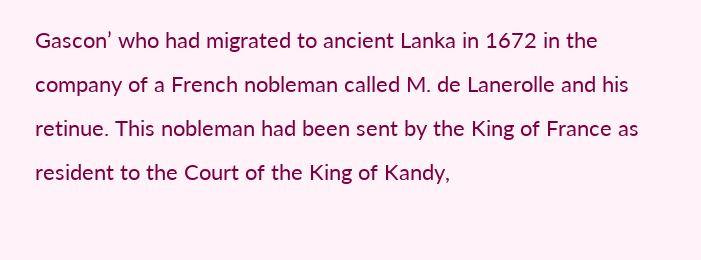Gascon’ who had migrated to ancient Lanka in 1672 in the company of a French nobleman called M. de Lanerolle and his retinue. This nobleman had been sent by the King of France as resident to the Court of the King of Kandy,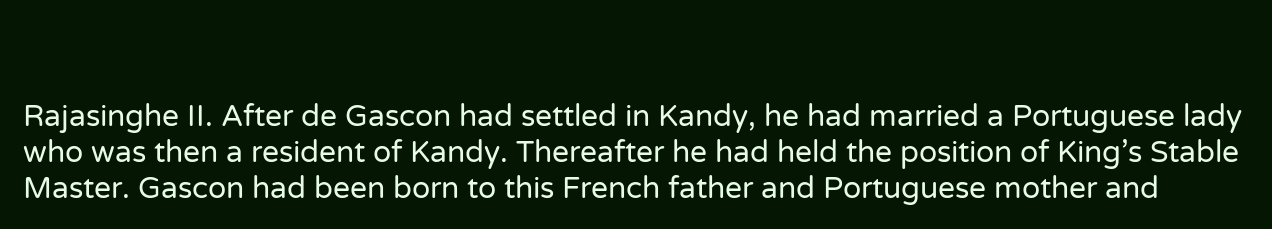Rajasinghe II. After de Gascon had settled in Kandy, he had married a Portuguese lady who was then a resident of Kandy. Thereafter he had held the position of King’s Stable Master. Gascon had been born to this French father and Portuguese mother and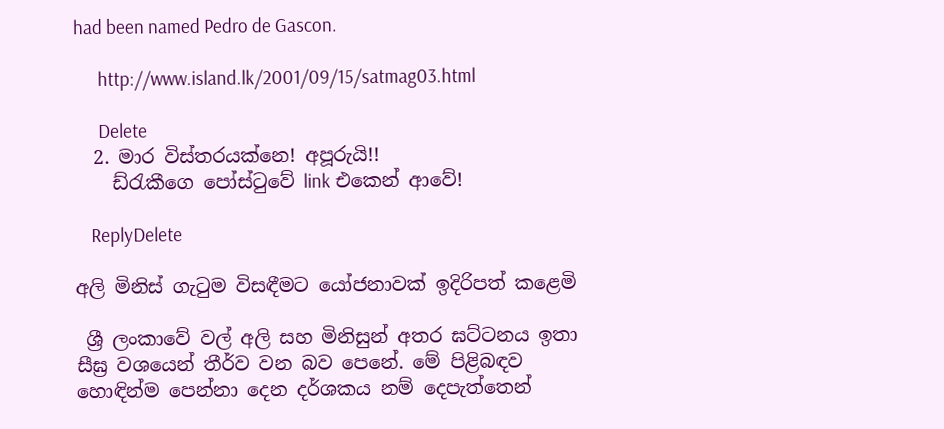had been named Pedro de Gascon.

      http://www.island.lk/2001/09/15/satmag03.html

      Delete
  2. මාර විස්තරයක්නෙ! අපූරුයි!!
    ඩ්රැකීගෙ පෝස්ටුවේ link එකෙන් ආවේ!

    ReplyDelete

අලි මිනිස් ගැටුම විසඳීමට යෝජනාවක් ඉදිරිපත් කළෙමි

 ශ්‍රී ලංකාවේ වල් අලි සහ මිනිසුන් අතර ඝට්ටනය ඉතා සීඝ්‍ර වශයෙන් තීර්ව වන බව පෙනේ. මේ පිළිබඳව හොඳින්ම පෙන්නා දෙන දර්ශකය නම් දෙපැත්තෙන්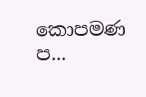කොපමණ ප...